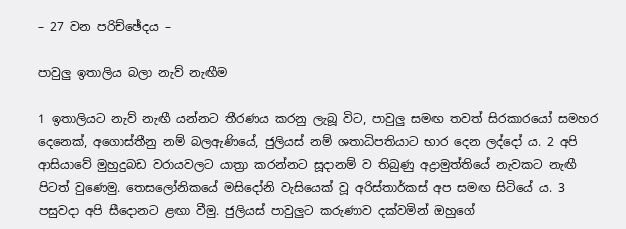– 27 වන පරිච්ඡේදය –

පාවුලු ඉතාලිය බලා නැව් නැඟීම

1 ඉතාලියට නැව් නැඟී යන්නට තීරණය කරනු ලැබූ විට, පාවුලු සමඟ තවත් සිරකාරයෝ සමහර දෙනෙක්, අගොස්තීනු නම් බලඇණියේ, ජුලියස් නම් ශතාධිපතියාට භාර දෙන ලද්දෝ ය. 2 අපි ආසියාවේ මුහුදුබඩ වරායවලට යාත්‍රා කරන්නට සූදානම් ව තිබුණු අද්‍රාමුත්තියේ නැවකට නැඟී පිටත් වුණෙමු. තෙසලෝනිකයේ මසිදෝනි වැසියෙක් වූ අරිස්තාර්කස් අප සමඟ සිටියේ ය. 3 පසුවදා අපි සීදොනට ළඟා වීමු. ජුලියස් පාවුලුට කරුණාව දක්වමින් ඔහුගේ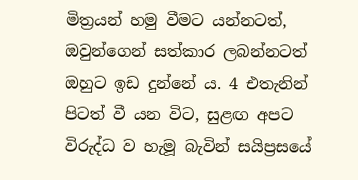මිත්‍රයන් හමු වීමට යන්නටත්, ඔවුන්ගෙන් සත්කාර ලබන්නටත් ඔහුට ඉඩ දුන්නේ ය. 4 එතැනින් පිටත් වී යන විට, සුළඟ අපට විරුද්ධ ව හැමූ බැවින් සයිප්‍රසයේ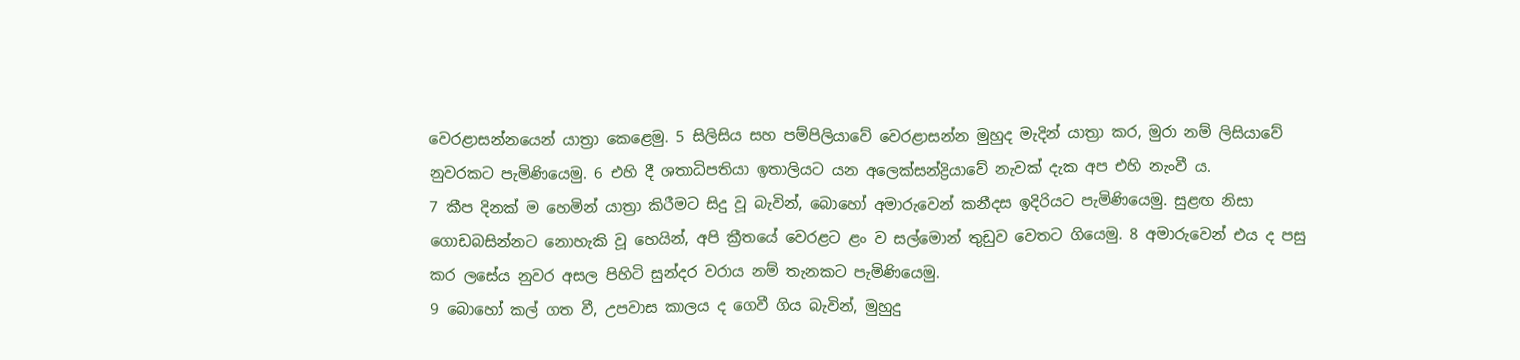වෙරළාසන්නයෙන් යාත්‍රා කෙළෙමු. 5 සිලිසිය සහ පම්පිලියාවේ වෙරළාසන්න මුහුද මැදින් යාත්‍රා කර, මුරා නම් ලිසියාවේ නුවරකට පැමිණියෙමු. 6 එහි දී ශතාධිපතියා ඉතාලියට යන අලෙක්සන්ද්‍රියාවේ නැවක් දැක අප එහි නැංවී ය.
7 කීප දිනක් ම හෙමින් යාත්‍රා කිරීමට සිදු වූ බැවින්, බොහෝ අමාරුවෙන් කනීදස ඉදිරියට පැමිණියෙමු. සුළඟ නිසා ගොඩබසින්නට නොහැකි වූ හෙයින්, අපි ක්‍රීතයේ වෙරළට ළං ව සල්මොන් තුඩුව වෙතට ගියෙමු. 8 අමාරුවෙන් එය ද පසු කර ලසේය නුවර අසල පිහිටි සුන්දර වරාය නම් තැනකට පැමිණියෙමු.
9 බොහෝ කල් ගත වී, උපවාස කාලය ද ගෙවී ගිය බැවින්, මුහුදු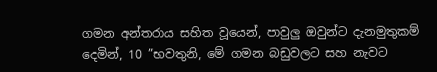ගමන අන්තරාය සහිත වූයෙන්, පාවුලු ඔවුන්ට දැනමුතුකම් දෙමින්, 10 ”භවතුනි, මේ ගමන බඩුවලට සහ නැවට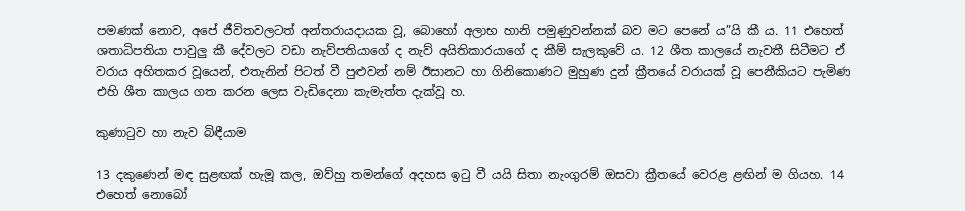පමණක් නොව, අපේ ජීවිතවලටත් අන්තරායදායක වූ, බොහෝ අලාභ හානි පමුණුවන්නක් බව මට පෙනේ ය”යි කී ය. 11 එහෙත් ශතාධිපතියා පාවුලු කී දේවලට වඩා නැව්පතියාගේ ද නැව් අයිතිකාරයාගේ ද කීම් සැලකුවේ ය. 12 ශීත කාලයේ නැවතී සිටීමට ඒ වරාය අහිතකර වූයෙන්, එතැනින් පිටත් වී පුළුවන් නම් ඊසානට හා ගිනිකොණට මුහුණ දුන් ක්‍රීතයේ වරායක් වූ පෙනීකියට පැමිණ එහි ශීත කාලය ගත කරන ලෙස වැඩිදෙනා කැමැත්ත දැක්වූ හ.

කුණාටුව හා නැව බිඳීයාම

13 දකුණෙන් මඳ සුළඟක් හැමූ කල, ඔව්හු තමන්ගේ අදහස ඉටු වී යයි සිතා නැංගුරම් ඔසවා ක්‍රීතයේ වෙරළ ළඟින් ම ගියහ. 14 එහෙත් නොබෝ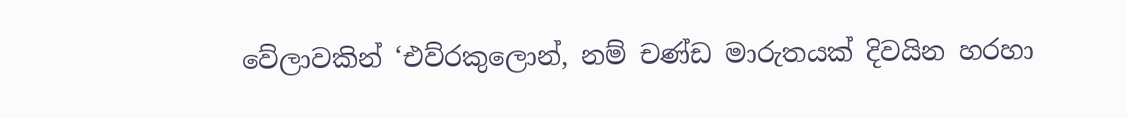වේලාවකින් ‘එව්රකුලොන්, නම් චණ්ඩ මාරුතයක් දිවයින හරහා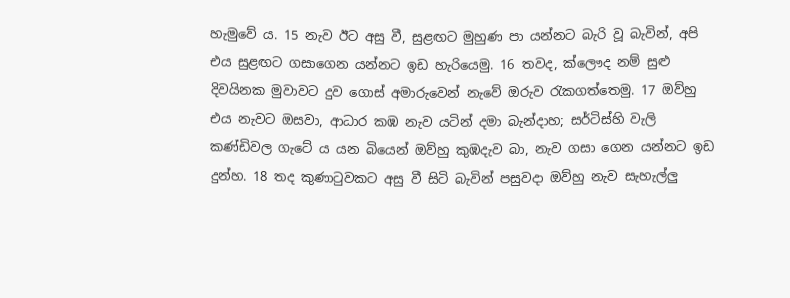හැමුවේ ය. 15 නැව ඊට අසු වී, සුළඟට මුහුණ පා යන්නට බැරි වූ බැවින්, අපි එය සුළඟට ගසාගෙන යන්නට ඉඩ හැරියෙමු. 16 තවද, ක්ලෞද නම් සුළු දිවයිනක මුවාවට දුව ගොස් අමාරුවෙන් නැවේ ඔරුව රැකගත්තෙමු. 17 ඔව්හු එය නැවට ඔසවා, ආධාර කඹ නැව යටින් දමා බැන්දාහ; සර්ටිස්හි වැලි කණ්ඩිවල ගැටේ ය යන බියෙන් ඔව්හු කුඹදැව බා, නැව ගසා ගෙන යන්නට ඉඩ දුන්හ. 18 තද කුණාටුවකට අසු වී සිටි බැවින් පසුවදා ඔව්හු නැව සැහැල්ලු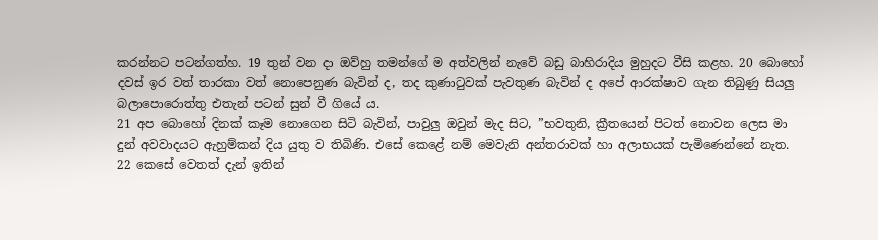කරන්නට පටන්ගත්හ. 19 තුන් වන දා ඔව්හු තමන්ගේ ම අත්වලින් නැවේ බඩු බාහිරාදිය මුහුදට වීසි කළහ. 20 බොහෝ දවස් ඉර වත් තාරකා වත් නොපෙනුණ බැවින් ද, තද කුණාටුවක් පැවතුණ බැවින් ද අපේ ආරක්ෂාව ගැන තිබුණු සියලු බලාපොරොත්තු එතැන් පටන් සුන් වී ගියේ ය.
21 අප බොහෝ දිනක් කෑම නොගෙන සිටි බැවින්, පාවුලු ඔවුන් මැද සිට, ”භවතුනි, ක්‍රීතයෙන් පිටත් නොවන ලෙස මා දුන් අවවාදයට ඇහුම්කන් දිය යුතු ව තිබිණි. එසේ කෙළේ නම් මෙවැනි අන්තරාවක් හා අලාභයක් පැමිණෙන්නේ නැත. 22 කෙසේ වෙතත් දැන් ඉතින්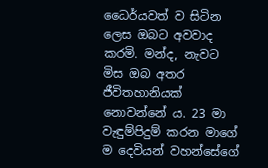ධෛර්යවත් ව සිටින ලෙස ඔබට අවවාද කරමි. මන්ද, නැවට මිස ඔබ අතර ජීවිතහානියක් නොවන්නේ ය. 23 මා වැඳුම්පිදුම් කරන මාගේ ම දෙවියන් වහන්සේගේ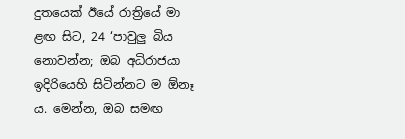දුතයෙක් ඊයේ රාත්‍රියේ මා ළඟ සිට, 24 ‘පාවුලු බිය නොවන්න; ඔබ අධිරාජයා ඉදිරියෙහි සිටින්නට ම ඕනෑ ය. මෙන්න, ඔබ සමඟ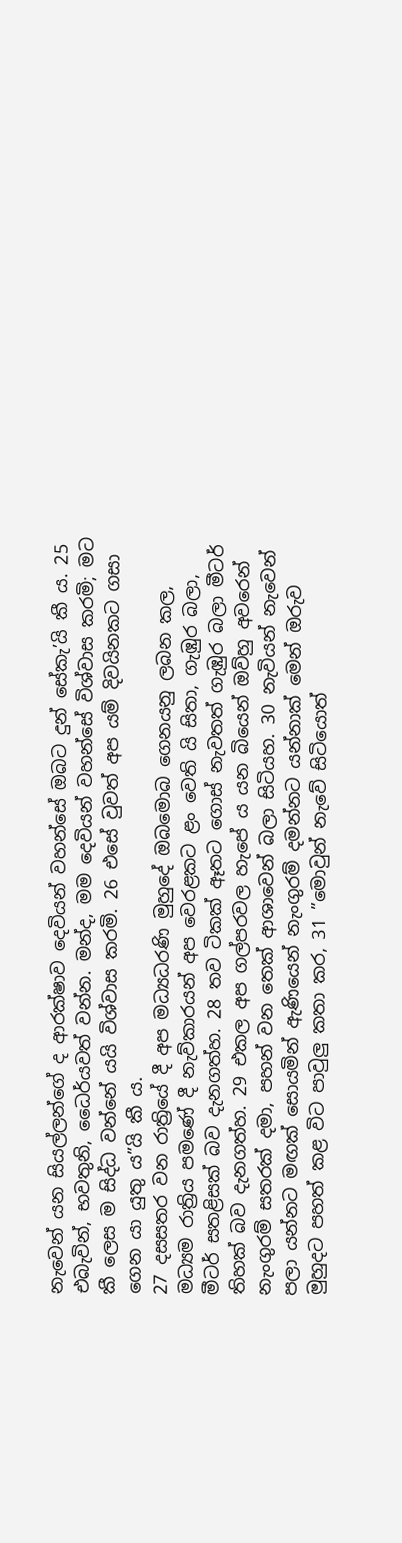නැවෙන් යන සියල්ලන්ගේ ද ආරක්ෂාව දෙවියන් වහන්සේ ඔබට දුන් සේකැ’යි කී ය. 25 එබැවින්, භවතුනි, ධෛර්යවත් වන්න. මන්ද, මම දෙවියන් වහන්සේ විශ්වාස කරමි; මට කී ලෙස ම සිද්ධ වන්නේ යයි විශ්වාස කරමි. 26 එසේ වුවත් අප යම් දිවයිනකට ගසා ගෙන යා යුතු ය”යි කී ය.
27 දසසතර වන රාත්‍රියේ දී අප මධ්‍යධරණි මුහුදේ ඔබමොබ ගෙනයනු ලබන කල, මධ්‍යම රාත්‍රිය පමණේ දී නැව්කාරයන් අප වෙරළකට ළං වෙති යි සිතා, ගැඹුර බලා, මීටර් සතළිසක් බව දැනගත්හ. 28 තව ටිකක් ඈතට ගොස් නැවතත් ගැඹුර බලා මීටර් තිහක් බව දැනගත්හ. 29 එකල අප ගල්පරවල හැපේ ය යන බියෙන් ඔව්හු අවරෙන් නැංගුරම් සතරක් දමා, පහන් වන තෙක් ආශාවෙන් බලා සිටියහ. 30 නැවියන් නැවෙන් පලා යන්නට මඟක් සොයමින් ඇණියෙන් නැංගුරම් දමන්නට යන්නාක් මෙන් ඔරුව මුහුදට පහත් කළ විට පාවුලු කතා කර, 31 ”මොවුන් නැවේ සිටියොත්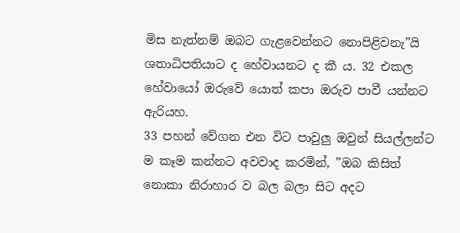මිස නැත්නම් ඔබට ගැළවෙන්නට නොපිළිවනැ”යි ශතාධිපතියාට ද හේවායනට ද කී ය. 32 එකල හේවායෝ ඔරුවේ යොත් කපා ඔරුව පාවී යන්නට ඇරියහ.
33 පහන් වේගන එන විට පාවුලු ඔවුන් සියල්ලන්ට ම කෑම කන්නට අවවාද කරමින්, ”ඔබ කිසිත් නොකා නිරාහාර ව බල බලා සිට අදට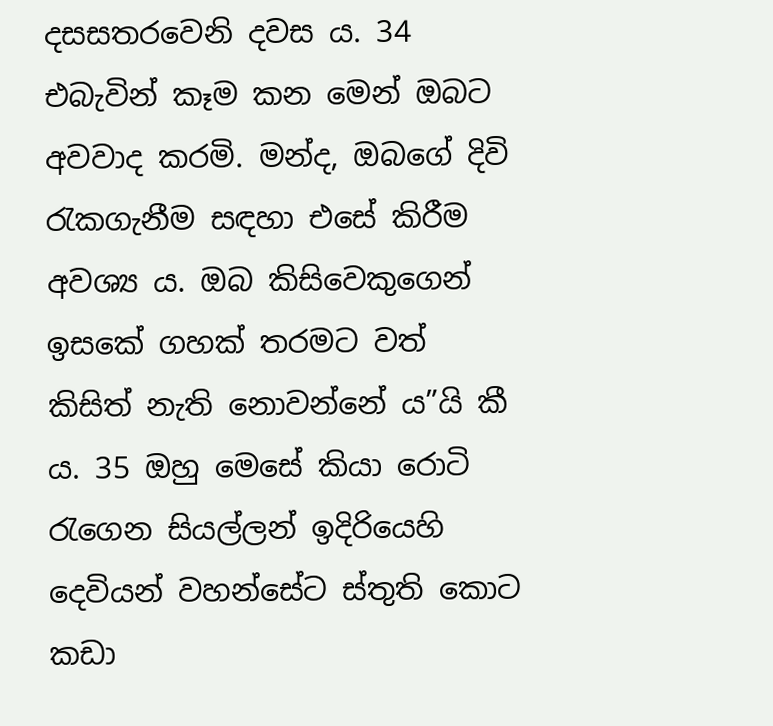දසසතරවෙනි දවස ය. 34 එබැවින් කෑම කන මෙන් ඔබට අවවාද කරමි. මන්ද, ඔබගේ දිවි රැකගැනීම සඳහා එසේ කිරීම අවශ්‍ය ය. ඔබ කිසිවෙකුගෙන් ඉසකේ ගහක් තරමට වත් කිසිත් නැති නොවන්නේ ය”යි කී ය. 35 ඔහු මෙසේ කියා රොටි රැගෙන සියල්ලන් ඉදිරියෙහි දෙවියන් වහන්සේට ස්තුති කොට කඩා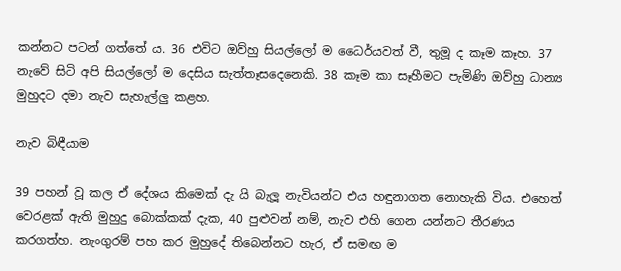කන්නට පටන් ගත්තේ ය. 36 එවිට ඔව්හු සියල්ලෝ ම ධෛර්යවත් වී, තුමූ ද කෑම කෑහ. 37 නැවේ සිටි අපි සියල්ලෝ ම දෙසිය සැත්තෑසදෙනෙකි. 38 කෑම කා සෑහීමට පැමිණි ඔව්හු ධාන්‍ය මුහුදට දමා නැව සැහැල්ලු කළහ.

නැව බිඳීයාම

39 පහන් වූ කල ඒ දේශය කිමෙක් දැ යි බැලූ නැවියන්ට එය හඳුනාගත නොහැකි විය. එහෙත් වෙරළක් ඇති මුහුදු බොක්කක් දැක, 40 පුළුවන් නම්, නැව එහි ගෙන යන්නට තීරණය කරගත්හ. නැංගුරම් පහ කර මුහුදේ තිබෙන්නට හැර, ඒ සමඟ ම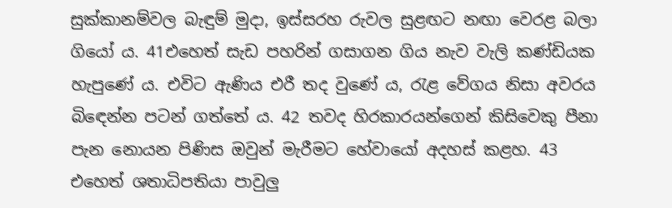සුක්කානම්වල බැඳුම් මුදා, ඉස්සරහ රුවල සුළඟට නඟා වෙරළ බලා ගියෝ ය. 41එහෙත් සැඩ පහරින් ගසාගන ගිය නැව වැලි කණ්ඩියක හැපුණේ ය. එවිට ඇණිය එරී තද වුණේ ය, රැළ වේගය නිසා අවරය බිඳෙන්න පටන් ගත්තේ ය. 42 තවද හිරකාරයන්ගෙන් කිසිවෙකු පීනා පැන නොයන පිණිස ඔවුන් මැරීමට හේවායෝ අදහස් කළහ. 43 එහෙත් ශතාධිපතියා පාවුලු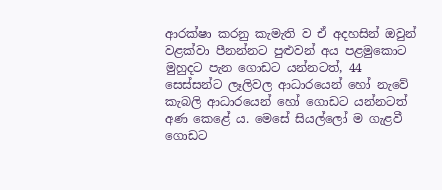ආරක්ෂා කරනු කැමැති ව ඒ අදහසින් ඔවුන් වළක්වා පීනන්නට පුළුවන් අය පළමුකොට මුහුදට පැන ගොඩට යන්නටත්, 44 සෙස්සන්ට ලෑලිවල ආධාරයෙන් හෝ නැවේ කැබලි ආධාරයෙන් හෝ ගොඩට යන්නටත් අණ කෙළේ ය. මෙසේ සියල්ලෝ ම ගැළවී ගොඩට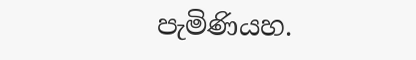පැමිණියහ.